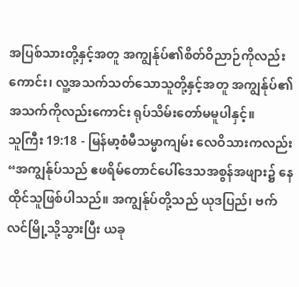အပြစ်သားတို့နှင့်အတူ အကျွန်ုပ်၏စိတ်ဝိညာဉ်ကိုလည်းကောင်း၊ လူ့အသက်သတ်သောသူတို့နှင့်အတူ အကျွန်ုပ်၏အသက်ကိုလည်းကောင်း ရုပ်သိမ်းတော်မမူပါနှင့်။
သူကြီး 19:18 - မြန်မာ့စံမီသမ္မာကျမ်း လေဝိသားကလည်း “အကျွန်ုပ်သည် ဧဖရိမ်တောင်ပေါ်ဒေသအစွန်အဖျား၌ နေထိုင်သူဖြစ်ပါသည်။ အကျွန်ုပ်တို့သည် ယုဒပြည်၊ ဗက်လင်မြို့သို့သွားပြီး ယခု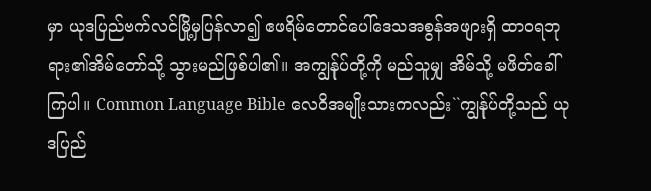မှာ ယုဒပြည်ဗက်လင်မြို့မှပြန်လာ၍ ဧဖရိမ်တောင်ပေါ်ဒေသအစွန်အဖျားရှိ ထာဝရဘုရား၏အိမ်တော်သို့ သွားမည်ဖြစ်ပါ၏။ အကျွန်ုပ်တို့ကို မည်သူမျှ အိမ်သို့ မဖိတ်ခေါ်ကြပါ။ Common Language Bible လေဝိအမျိုးသားကလည်း``ကျွန်ုပ်တို့သည် ယုဒပြည်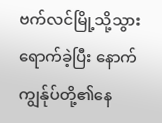ဗက်လင်မြို့သို့သွားရောက်ခဲ့ပြီး နောက် ကျွန်ုပ်တို့၏နေ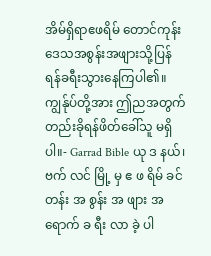အိမ်ရှိရာဧဖရိမ် တောင်ကုန်းဒေသအစွန်းအဖျားသို့ပြန် ရန်ခရီးသွားနေကြပါ၏။ ကျွန်ုပ်တို့အား ဤညအတွက်တည်းခိုရန်ဖိတ်ခေါ်သူ မရှိပါ။- Garrad Bible ယု ဒ နယ်၊ ဗက် လင် မြို့ မှ ဧ ဖ ရိမ် ခင် တန်း အ စွန်း အ ဖျား အ ရောက် ခ ရီး လာ ခဲ့ ပါ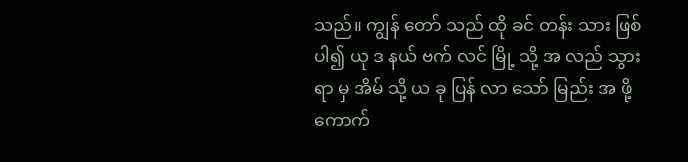သည်။ ကျွန် တော် သည် ထို ခင် တန်း သား ဖြစ် ပါ၍ ယု ဒ နယ် ဗက် လင် မြို့ သို့ အ လည် သွား ရာ မှ အိမ် သို့ ယ ခု ပြန် လာ သော် မြည်း အ ဖို့ ကောက်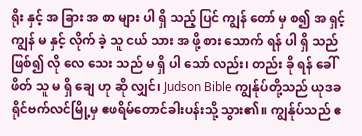ရိုး နှင့် အ ခြား အ စာ များ ပါ ရှိ သည့် ပြင် ကျွန် တော် မှ စ၍ အ ရှင့် ကျွန် မ နှင့် လိုက် ခဲ့ သူ ငယ် သား အ ဖို့ စား သောက် ရန် ပါ ရှိ သည် ဖြစ်၍ လို လေ သေး သည် မ ရှိ ပါ သော် လည်း၊ တည်း ခို ရန် ခေါ် ဖိတ် သူ မ ရှိ ချေ ဟု ဆို လျှင်၊ Judson Bible ကျွန်ုပ်တို့သည် ယုဒခရိုင်ဗက်လင်မြို့မှ ဧဖရိမ်တောင်ခါးပန်းသို့ သွား၏။ ကျွန်ုပ်သည် ဧ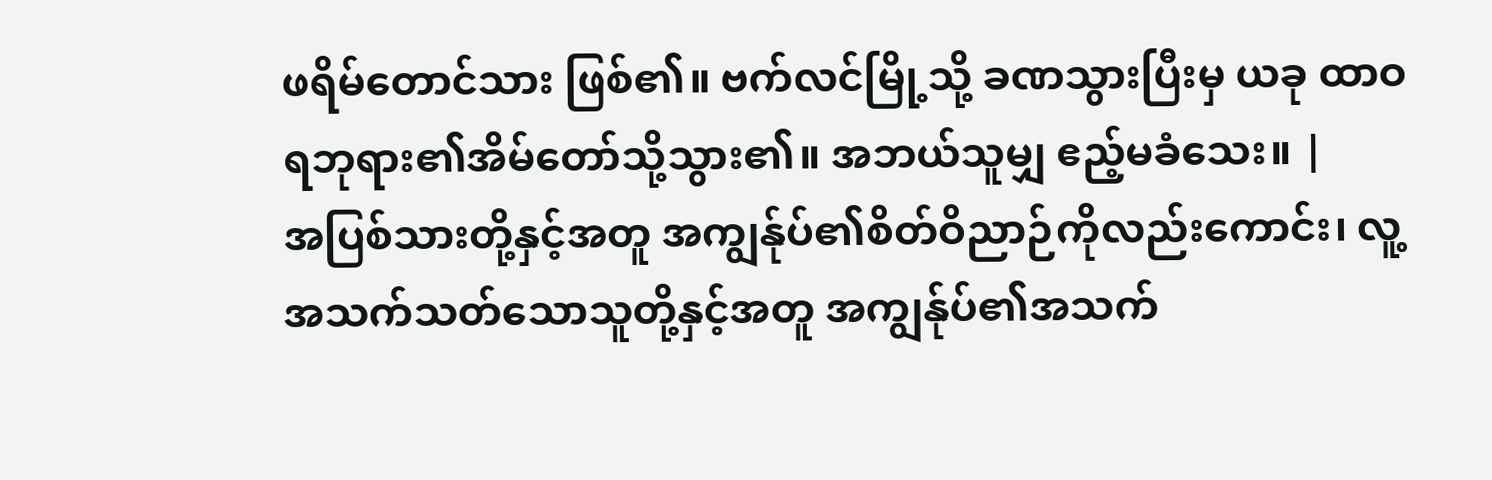ဖရိမ်တောင်သား ဖြစ်၏။ ဗက်လင်မြို့သို့ ခဏသွားပြီးမှ ယခု ထာဝရဘုရား၏အိမ်တော်သို့သွား၏။ အဘယ်သူမျှ ဧည့်မခံသေး။ |
အပြစ်သားတို့နှင့်အတူ အကျွန်ုပ်၏စိတ်ဝိညာဉ်ကိုလည်းကောင်း၊ လူ့အသက်သတ်သောသူတို့နှင့်အတူ အကျွန်ုပ်၏အသက်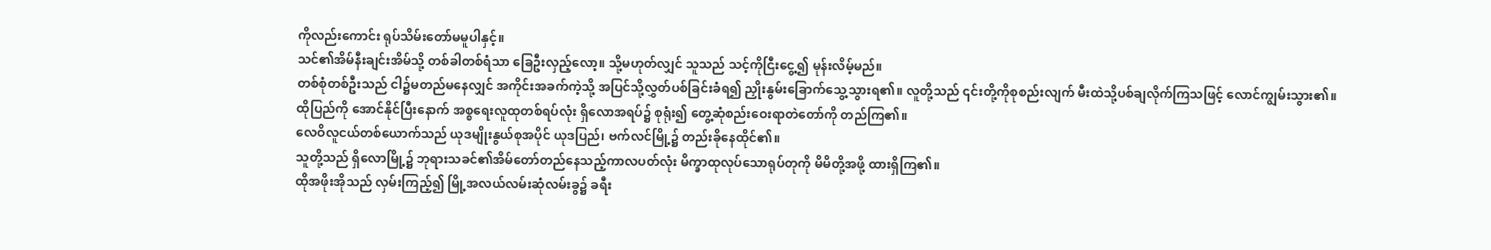ကိုလည်းကောင်း ရုပ်သိမ်းတော်မမူပါနှင့်။
သင်၏အိမ်နီးချင်းအိမ်သို့ တစ်ခါတစ်ရံသာ ခြေဦးလှည့်လော့။ သို့မဟုတ်လျှင် သူသည် သင့်ကိုငြီးငွေ့၍ မုန်းလိမ့်မည်။
တစ်စုံတစ်ဦးသည် ငါ၌မတည်မနေလျှင် အကိုင်းအခက်ကဲ့သို့ အပြင်သို့လွှတ်ပစ်ခြင်းခံရ၍ ညှိုးနွမ်းခြောက်သွေ့သွားရ၏။ လူတို့သည် ၎င်းတို့ကိုစုစည်းလျက် မီးထဲသို့ပစ်ချလိုက်ကြသဖြင့် လောင်ကျွမ်းသွား၏။
ထိုပြည်ကို အောင်နိုင်ပြီးနောက် အစ္စရေးလူထုတစ်ရပ်လုံး ရှိလောအရပ်၌ စုရုံး၍ တွေ့ဆုံစည်းဝေးရာတဲတော်ကို တည်ကြ၏။
လေဝိလူငယ်တစ်ယောက်သည် ယုဒမျိုးနွယ်စုအပိုင် ယုဒပြည်၊ ဗက်လင်မြို့၌ တည်းခိုနေထိုင်၏။
သူတို့သည် ရှိလောမြို့၌ ဘုရားသခင်၏အိမ်တော်တည်နေသည့်ကာလပတ်လုံး မိက္ခာထုလုပ်သောရုပ်တုကို မိမိတို့အဖို့ ထားရှိကြ၏။
ထိုအဖိုးအိုသည် လှမ်းကြည့်၍ မြို့အလယ်လမ်းဆုံလမ်းခွ၌ ခရီး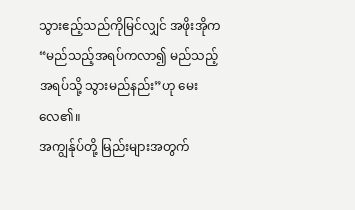သွားဧည့်သည်ကိုမြင်လျှင် အဖိုးအိုက “မည်သည့်အရပ်ကလာ၍ မည်သည့်အရပ်သို့ သွားမည်နည်း”ဟု မေးလေ၏။
အကျွန်ုပ်တို့ မြည်းများအတွက်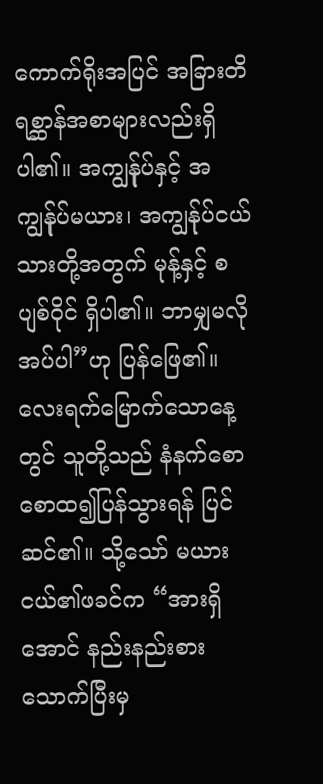ကောက်ရိုးအပြင် အခြားတိရစ္ဆာန်အစာများလည်းရှိပါ၏။ အကျွန်ုပ်နှင့် အကျွန်ုပ်မယား၊ အကျွန်ုပ်ငယ်သားတို့အတွက် မုန့်နှင့် စပျစ်ဝိုင် ရှိပါ၏။ ဘာမျှမလိုအပ်ပါ”ဟု ပြန်ဖြေ၏။
လေးရက်မြောက်သောနေ့တွင် သူတို့သည် နံနက်စောစောထ၍ပြန်သွားရန် ပြင်ဆင်၏။ သို့သော် မယားငယ်၏ဖခင်က “အားရှိအောင် နည်းနည်းစားသောက်ပြီးမှ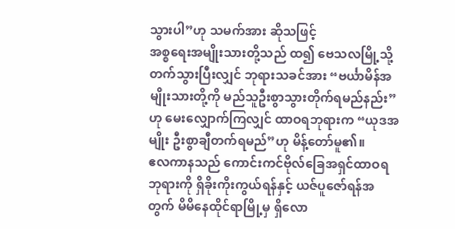သွားပါ”ဟု သမက်အား ဆိုသဖြင့်
အစ္စရေးအမျိုးသားတို့သည် ထ၍ ဗေသလမြို့သို့ တက်သွားပြီးလျှင် ဘုရားသခင်အား “ဗင်္ယာမိန်အမျိုးသားတို့ကို မည်သူဦးစွာသွားတိုက်ရမည်နည်း”ဟု မေးလျှောက်ကြလျှင် ထာဝရဘုရားက “ယုဒအမျိုး ဦးစွာချီတက်ရမည်”ဟု မိန့်တော်မူ၏။
ဧလကာနသည် ကောင်းကင်ဗိုလ်ခြေအရှင်ထာဝရဘုရားကို ရှိခိုးကိုးကွယ်ရန်နှင့် ယဇ်ပူဇော်ရန်အတွက် မိမိနေထိုင်ရာမြို့မှ ရှိလော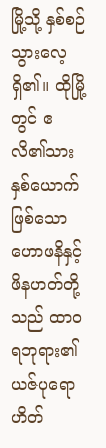မြို့သို့ နှစ်စဉ်သွားလေ့ရှိ၏။ ထိုမြို့တွင် ဧလိ၏သားနှစ်ယောက်ဖြစ်သော ဟောဖနိနှင့်ဖိနဟတ်တို့သည် ထာဝရဘုရား၏ယဇ်ပုရောဟိတ်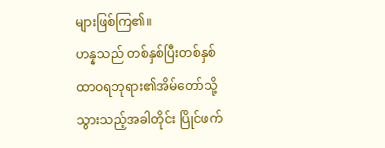များဖြစ်ကြ၏။
ဟန္နသည် တစ်နှစ်ပြီးတစ်နှစ် ထာဝရဘုရား၏အိမ်တော်သို့ သွားသည့်အခါတိုင်း ပြိုင်ဖက်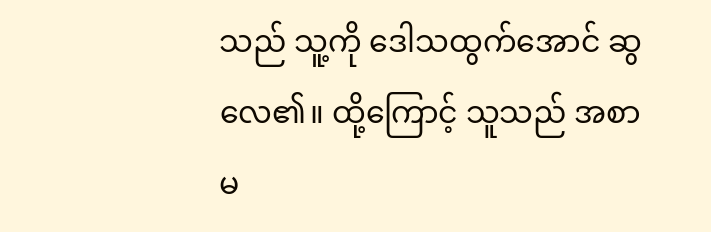သည် သူ့ကို ဒေါသထွက်အောင် ဆွလေ၏။ ထို့ကြောင့် သူသည် အစာမ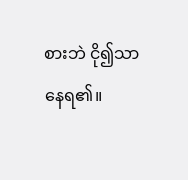စားဘဲ ငို၍သာနေရ၏။